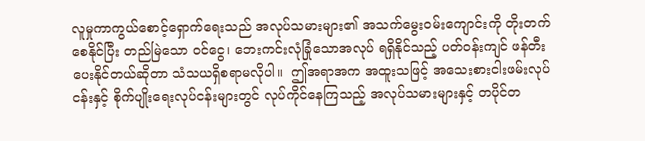လူမှုကာကွယ်စောင့်ရှောက်ရေးသည် အလုပ်သမားများ၏ အသက်မွေးဝမ်းကျောင်းကို တိုးတက်စေနိုင်ပြီး တည်မြဲသော ဝင်ငွေ၊ ဘေးကင်းလုံခြုံသောအလုပ် ရရှိနိုင်သည့် ပတ်ဝန်းကျင် ဖန်တီးပေးနိုင်တယ်ဆိုတာ သံသယရှိစရာမလိုပါ။  ဤအရာအက အထူးသဖြင့် အသေးစားငါးဖမ်းလုပ်ငန်းနှင့် စိုက်ပျိုးရေးလုပ်ငန်းများတွင် လုပ်ကိုင်နေကြသည့် အလုပ်သမားများနှင့် တပိုင်တ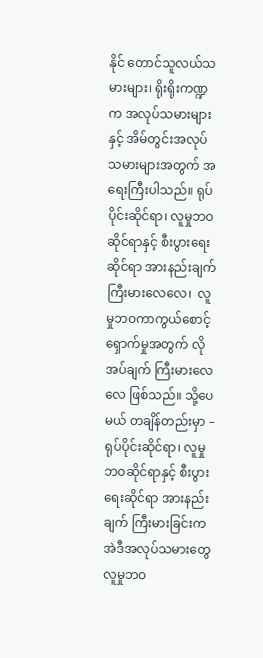နိုင် တောင်သူလယ်သမားများ၊ ရိုးရိုးကဏ္ဍက အလုပ်သမားများနှင့် အိမ်တွင်းအလုပ်သမားများအတွက် အရေးကြီးပါသည်။ ရုပ်ပိုင်းဆိုင်ရာ၊ လူမှုဘဝဆိုင်ရာနှင့် စီးပွားရေးဆိုင်ရာ အားနည်းချက် ကြီးမားလေလေ၊  လူမှုဘဝကာကွယ်စောင့်ရှောက်မှုအတွက် လိုအပ်ချက် ကြီးမားလေလေ ဖြစ်သည်။ သို့ပေမယ် တချိန်တည်းမှာ – ရုပ်ပိုင်းဆိုင်ရာ၊ လူမှုဘဝဆိုင်ရာနှင့် စီးပွားရေးဆိုင်ရာ အားနည်းချက် ကြီးမားခြင်းက အဲဒီအလုပ်သမားတွေ လူမှုဘဝ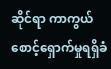ဆိုင်ရာ ကာကွယ်စောင့်ရှောက်မှုရရှိခံ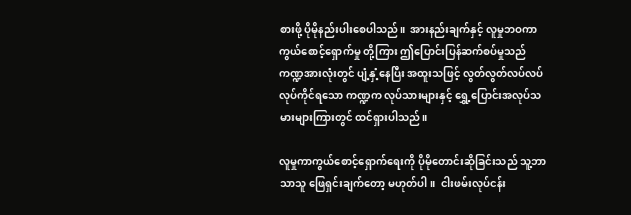စားဖို့ ပိုမိုနည်းပါးစေပါသည်။  အားနည်းချက်နှင့် လူမှုဘဝကာကွယ်စောင့်ရှောက်မှု တို့ကြား ဤပြောင်းပြန်ဆက်စပ်မှုသည် ကဏ္ဍအားလုံးတွင် ပျံ့နှံ့နေပြီး အထူးသဖြင့် လွတ်လွတ်လပ်လပ်လုပ်ကိုင်ရသော ကဏ္ဍက လုပ်သားများနှင့် ရွှေ့ပြောင်းအလုပ်သမားများကြားတွင် ထင်ရှားပါသည်။

လူမှုကာကွယ်စောင့်ရှောက်ရေးကို ပိုမိုတောင်းဆိုခြင်းသည် သူ့ဘာသာသူ ဖြေရှင်းချက်တော့ မဟုတ်ပါ။  ငါးဖမ်းလုပ်ငန်း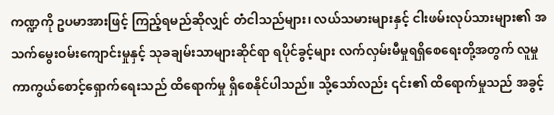ကဏ္ဍကို ဥပမာအားဖြင့် ကြည့်ရမည်ဆိုလျှင် တံငါသည်များ၊ လယ်သမားများနှင့် ငါးဖမ်းလုပ်သားများ၏ အသက်မွေးဝမ်းကျောင်းမှုနှင့် သုခချမ်းသာများဆိုင်ရာ ရပိုင်ခွင့်များ လက်လှမ်းမီမှုရရှိစေရေးတို့အတွက် လူမှုကာကွယ်စောင့်ရှောက်ရေးသည် ထိရောက်မှု ရှိစေနိုင်ပါသည်။ သို့သော်လည်း ၎င်း၏ ထိရောက်မှုသည် အခွင့်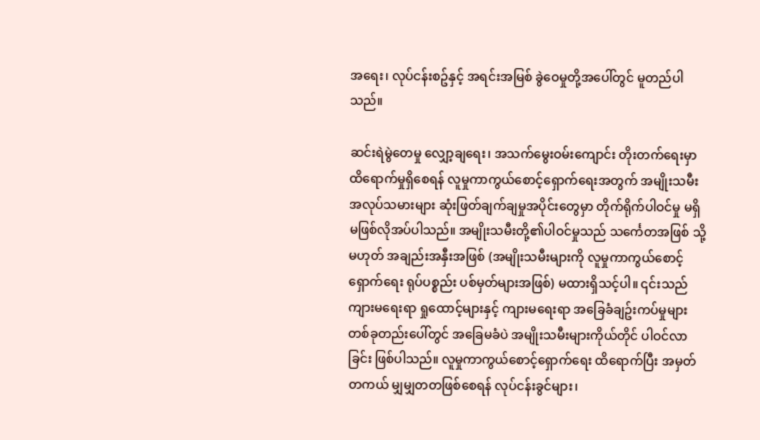အရေး၊ လုပ်ငန်းစဥ်နှင့် အရင်းအမြစ် ခွဲဝေမှုတို့အပေါ်တွင် မူတည်ပါသည်။

ဆင်းရဲမွဲတေမှု လျှော့ချရေး၊ အသက်မွေးဝမ်းကျောင်း တိုးတက်ရေးမှာ ထိရောက်မှုရှိစေရန် လူမှုကာကွယ်စောင့်ရှောက်ရေးအတွက် အမျိုးသမီးအလုပ်သမားများ ဆုံးဖြတ်ချက်ချမှုအပိုင်းတွေမှာ တိုက်ရိုက်ပါဝင်မှု မရှိမဖြစ်လိုအပ်ပါသည်။ အမျိုးသမီးတို့၏ပါဝင်မှုသည် သင်္ကေတအဖြစ် သို့မဟုတ် အချည်းအနှီးအဖြစ် (အမျိုးသမီးများကို လူမှုကာကွယ်စောင့်ရှောက်ရေး ရုပ်ပစ္စည်း ပစ်မှတ်များအဖြစ်) မထားရှိသင့်ပါ။ ၎င်းသည် ကျားမရေးရာ ရှုထောင့်များနှင့် ကျားမရေးရာ အခြေခံချဥ်းကပ်မှုများ တစ်ခုတည်းပေါ်တွင် အခြေမခံပဲ အမျိုးသမီးများကိုယ်တိုင် ပါဝင်လာခြင်း ဖြစ်ပါသည်။ လူမှုကာကွယ်စောင့်ရှောက်ရေး ထိရောက်ပြီး အမှတ်တကယ် မျှမျှတတဖြစ်စေရန် လုပ်ငန်းခွင်များ၊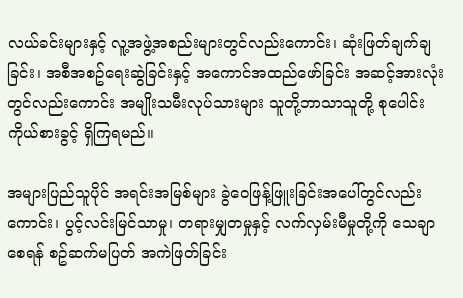လယ်ခင်းများနှင့် လူ့အဖွဲ့အစည်းများတွင်လည်းကောင်း၊ ဆုံးဖြတ်ချက်ချခြင်း၊ အစီအစဥ်ရေးဆွဲခြင်းနှင့် အကောင်အထည်ဖော်ခြင်း အဆင့်အားလုံးတွင်လည်းကောင်း အမျိုးသမီးလုပ်သားများ သူတို့ဘာသာသူတို့ စုပေါင်းကိုယ်စားခွင့် ရှိကြရမည်။

အများပြည်သူပိုင် အရင်းအမြစ်များ ခွဲဝေဖြန့်ဖြူးခြင်းအပေါ်တွင်လည်းကောင်း၊ ပွင့်လင်းမြင်သာမှု၊ တရားမျှတမှုနှင့် လက်လှမ်းမီမှုတို့ကို သေချာစေရန် စဥ်ဆက်မပြတ် အကဲဖြတ်ခြင်း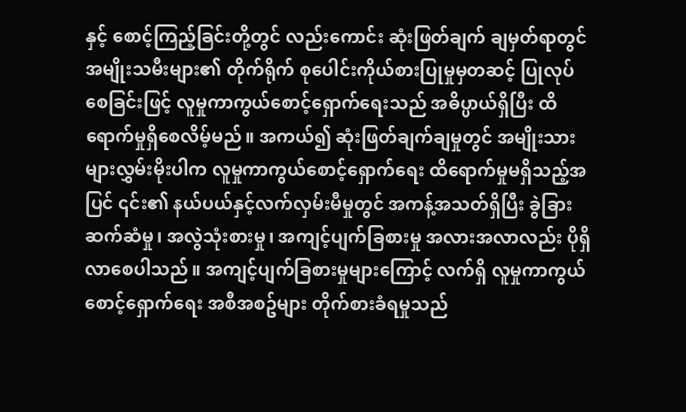နှင့် စောင့်ကြည့်ခြင်းတို့တွင် လည်းကောင်း ဆုံးဖြတ်ချက် ချမှတ်ရာတွင် အမျိုးသမီးများ၏ တိုက်ရိုက် စုပေါင်းကိုယ်စားပြုမှုမှတဆင့် ပြုလုပ်စေခြင်းဖြင့် လူမှုကာကွယ်စောင့်ရှောက်ရေးသည် အဓိပ္ပာယ်ရှိပြီး ထိရောက်မှုရှိစေလိမ့်မည်။ အကယ်၍ ဆုံးဖြတ်ချက်ချမှုတွင် အမျိုးသားများလွှမ်းမိုးပါက လူမှုကာကွယ်စောင့်ရှောက်ရေး ထိရောက်မှုမရှိသည့်အပြင် ၎င်း၏ နယ်ပယ်နှင့်လက်လှမ်းမီမှုတွင် အကန့်အသတ်ရှိပြီး ခွဲခြားဆက်ဆံမှု၊ အလွဲသုံးစားမှု၊ အကျင့်ပျက်ခြစားမှု အလားအလာလည်း ပိုရှိလာစေပါသည်။ အကျင့်ပျက်ခြစားမှုများကြောင့် လက်ရှိ လူမှုကာကွယ်စောင့်ရှောက်ရေး အစီအစဥ်များ တိုက်စားခံရမှုသည်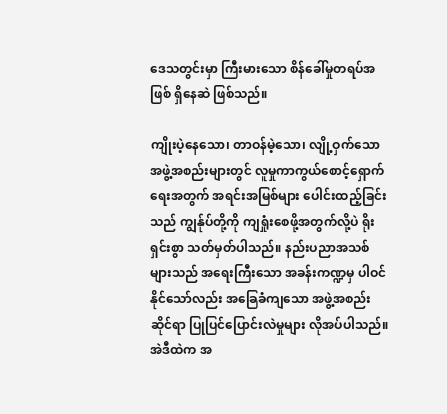ဒေသတွင်းမှာ ကြီးမားသော စိန်ခေါ်မှုတရပ်အဖြစ် ရှိနေဆဲ ဖြစ်သည်။

ကျိုးပဲ့နေသော၊ တာဝန်မဲ့သော၊ လျို့ဝှက်သော အဖွဲ့အစည်းများတွင် လူမှုကာကွယ်စောင့်ရှောက်ရေးအတွက် အရင်းအမြစ်များ ပေါင်းထည့်ခြင်းသည် ကျွန်ုပ်တို့ကို ကျရှုံးစေဖို့အတွက်လို့ပဲ ရိုးရှင်းစွာ သတ်မှတ်ပါသည်။ နည်းပညာအသစ်များသည် အရေးကြီးသော အခန်းကဏ္ဍမှ ပါဝင်နိုင်သော်လည်း အခြေခံကျသော အဖွဲ့အစည်းဆိုင်ရာ ပြုပြင်ပြောင်းလဲမှုများ လိုအပ်ပါသည်။ အဲဒီထဲက အ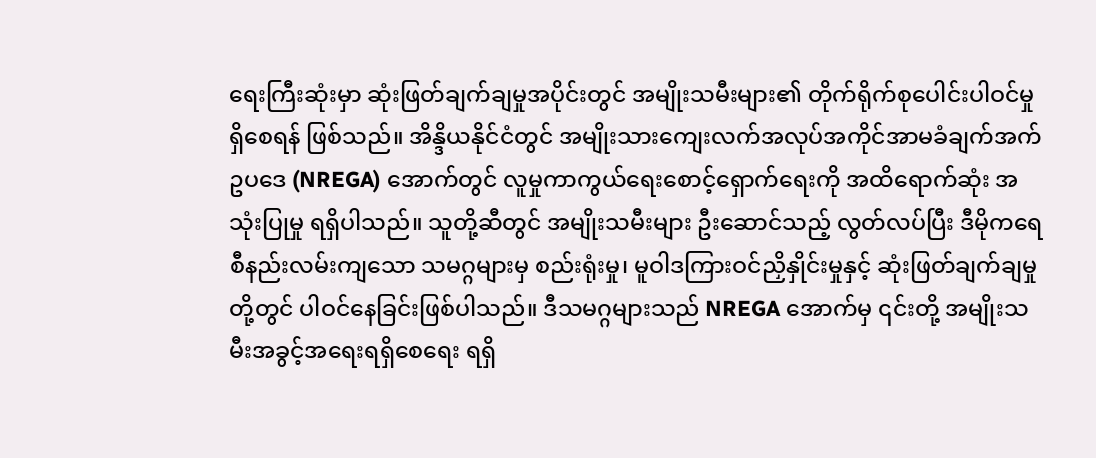ရေးကြီးဆုံးမှာ ဆုံးဖြတ်ချက်ချမှုအပိုင်းတွင် အမျိုးသမီးများ၏ တိုက်ရိုက်စုပေါင်းပါဝင်မှု ရှိစေရန် ဖြစ်သည်။ အိန္ဒိယနိုင်ငံတွင် အမျိုးသားကျေးလက်အလုပ်အကိုင်အာမခံချက်အက်ဥပဒေ (NREGA) အောက်တွင် လူမှုကာကွယ်ရေးစောင့်ရှောက်ရေးကို အထိရောက်ဆုံး အသုံးပြုမှု ရရှိပါသည်။ သူတို့ဆီတွင် အမျိုးသမီးများ ဦးဆောင်သည့် လွတ်လပ်ပြီး ဒီမိုကရေစီနည်းလမ်းကျသော သမဂ္ဂများမှ စည်းရုံးမှု၊ မူဝါဒကြားဝင်ညှိနှိုင်းမှုနှင့် ဆုံးဖြတ်ချက်ချမှုတို့တွင် ပါဝင်နေခြင်းဖြစ်ပါသည်။ ဒီသမဂ္ဂများသည် NREGA အောက်မှ ၎င်းတို့ အမျိုးသမီးအခွင့်အရေးရရှိစေရေး ရရှိ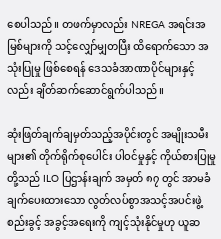စေပါသည်။ တဖက်မှာလည်း NREGA အရင်းအမြစ်များကို သင့်လျှော်မျှတပြီး ထိရောက်သော အသုံးပြုမှု ဖြစ်စေရန် ဒေသခံအာဏာပိုင်များနှင့်လည်း ချိတ်ဆက်ဆောင်ရွက်ပါသည်။

ဆုံးဖြတ်ချက်ချမှတ်သည့်အပိုင်းတွင် အမျိုးသမီးများ၏ တိုက်ရိုက်စုပေါင်း ပါဝင်မှုနှင့် ကိုယ်စားပြုမှုတို့သည် ILO ပြဌာန်းချက် အမှတ် ၈၇ တွင် အာမခံချက်ပေးထားသော လွတ်လပ်စွာအသင့်အပင်းဖွဲ့စည်းခွင့် အခွင့်အရေးကို ကျင့်သုံးနိုင်မှုဟု ယူဆ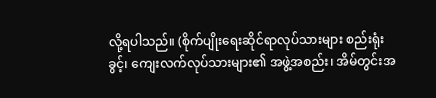လို့ရပါသည်။ (စိုက်ပျိုးရေးဆိုင်ရာလုပ်သားများ စည်းရုံးခွင့်၊ ကျေးလက်လုပ်သားများ၏ အဖွဲ့အစည်း၊ အိမ်တွင်းအ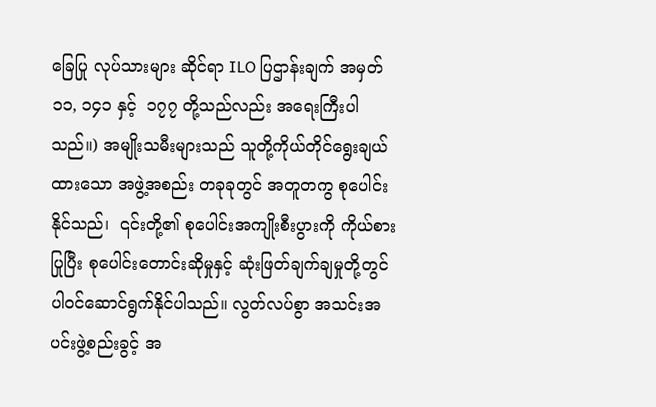ခြေပြု လုပ်သားများ ဆိုင်ရာ ILO ပြဌာန်းချက် အမှတ် ၁၁, ၁၄၁ နှင့်  ၁၇၇ တို့သည်လည်း အရေးကြီးပါသည်။) အမျိုးသမီးများသည် သူတို့ကိုယ်တိုင်ရွေးချယ်ထားသော အဖွဲ့အစည်း တခုခုတွင် အတူတကွ စုပေါင်းနိုင်သည်၊  ၎င်းတို့၏ စုပေါင်းအကျိုးစီးပွားကို ကိုယ်စားပြုပြီး စုပေါင်းတောင်းဆိုမှုနှင့် ဆုံးဖြတ်ချက်ချမှုတို့တွင် ပါဝင်ဆောင်ရွက်နိုင်ပါသည်။ လွတ်လပ်စွာ အသင်းအပင်းဖွဲ့စည်းခွင့် အ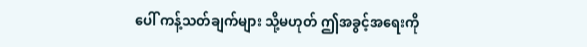ပေါ် ကန့်သတ်ချက်များ သို့မဟုတ် ဤအခွင့်အရေးကို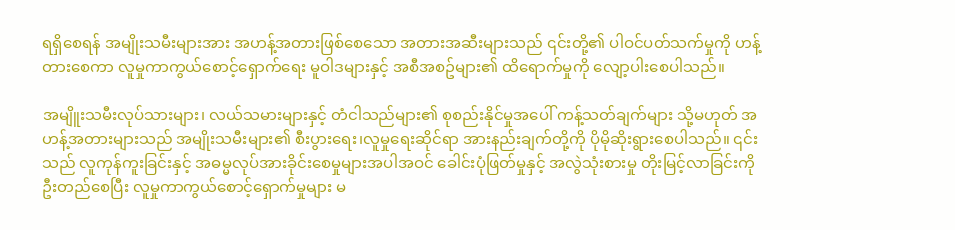ရရှိစေရန် အမျိုးသမီးများအား အဟန့်အတားဖြစ်စေသော အတားအဆီးများသည် ၎င်းတို့၏ ပါဝင်ပတ်သက်မှုကို ဟန့်တားစေကာ လူမှုကာကွယ်စောင့်ရှောက်ရေး မူဝါဒများနှင့် အစီအစဥ်များ၏ ထိရောက်မှုကို လျော့ပါးစေပါသည်။

အမျိူးသမီးလုပ်သားများ၊ လယ်သမားများနှင့် တံငါသည်များ၏ စုစည်းနိုင်မှုအပေါ် ကန့်သတ်ချက်များ သို့မဟုတ် အဟန့်အတားများသည် အမျိုးသမီးများ၏ စီးပွားရေး၊လူမှုရေးဆိုင်ရာ အားနည်းချက်တို့ကို ပိုမိုဆိုးရွားစေပါသည်။ ၎င်းသည် လူကုန်ကူးခြင်းနှင့် အဓမ္မလုပ်အားခိုင်းစေမှုများအပါအဝင် ခေါင်းပုံဖြတ်မှုနှင့် အလွဲသုံးစားမှု တိုးမြင့်လာခြင်းကို ဦးတည်စေပြီး လူမှုကာကွယ်စောင့်ရှောက်မှုများ မ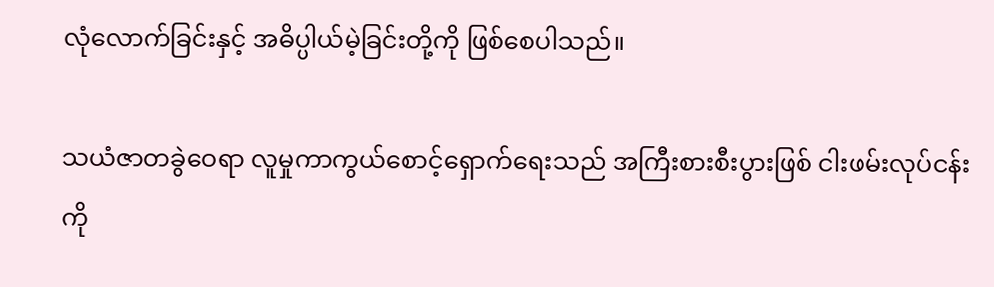လုံလောက်ခြင်းနှင့် အဓိပ္ပါယ်မဲ့ခြင်းတို့ကို ဖြစ်စေပါသည်။

သယံဇာတခွဲဝေရာ လူမှုကာကွယ်စောင့်ရှောက်ရေးသည် အကြီးစားစီးပွားဖြစ် ငါးဖမ်းလုပ်ငန်းကို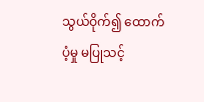သွယ်ဝိုက်၍ ထောက်ပံ့မှု မပြုသင့်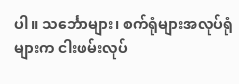ပါ။ သင်္ဘောများ၊ စက်ရုံများအလုပ်ရုံများက ငါးဖမ်းလုပ်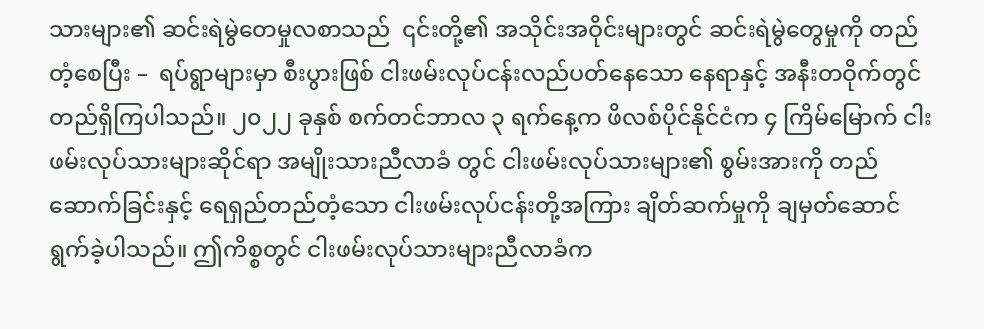သားများ၏ ဆင်းရဲမွဲတေမှုလစာသည်  ၎င်းတို့၏ အသိုင်းအဝိုင်းများတွင် ဆင်းရဲမွဲတွေမှုကို တည်တံ့စေပြီး –  ရပ်ရွာများမှာ စီးပွားဖြစ် ငါးဖမ်းလုပ်ငန်းလည်ပတ်နေသော နေရာနှင့် အနီးတဝိုက်တွင် တည်ရှိကြပါသည်။ ၂၀၂၂ ခုနှစ် စက်တင်ဘာလ ၃ ရက်နေ့က ဖိလစ်ပိုင်နိုင်ငံက ၄ ကြိမ်မြောက် ငါးဖမ်းလုပ်သားများဆိုင်ရာ အမျိုးသားညီလာခံ တွင် ငါးဖမ်းလုပ်သားများ၏ စွမ်းအားကို တည်ဆောက်ခြင်းနှင့် ရေရှည်တည်တံ့သော ငါးဖမ်းလုပ်ငန်းတို့အကြား ချိတ်ဆက်မှုကို ချမှတ်ဆောင်ရွက်ခဲ့ပါသည်။ ဤကိစ္စတွင် ငါးဖမ်းလုပ်သားများညီလာခံက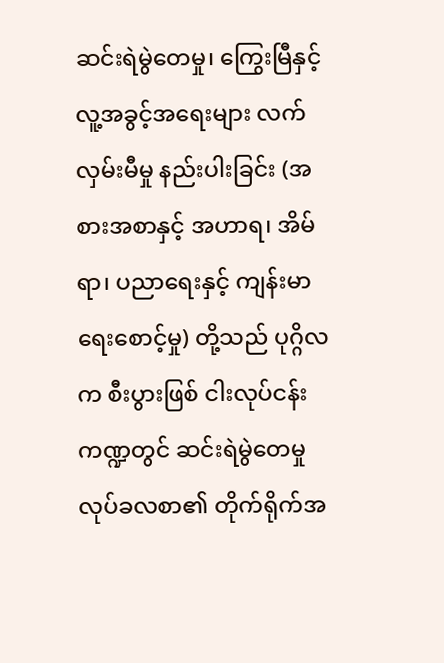ဆင်းရဲမွဲတေမှု၊ ကြွေးမြီနှင့် လူ့အခွင့်အရေးများ လက်လှမ်းမီမှု နည်းပါးခြင်း (အစားအစာနှင့် အဟာရ၊ အိမ်ရာ၊ ပညာရေးနှင့် ကျန်းမာရေးစောင့်မှု) တို့သည် ပုဂ္ဂိလက စီးပွားဖြစ် ငါးလုပ်ငန်း ကဏ္ဍတွင် ဆင်းရဲမွဲတေမှု လုပ်ခလစာ၏ တိုက်ရိုက်အ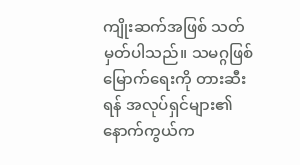ကျိုးဆက်အဖြစ် သတ်မှတ်ပါသည်။ သမဂ္ဂဖြစ်မြောက်ရေးကို တားဆီးရန် အလုပ်ရှင်များ၏ နောက်ကွယ်က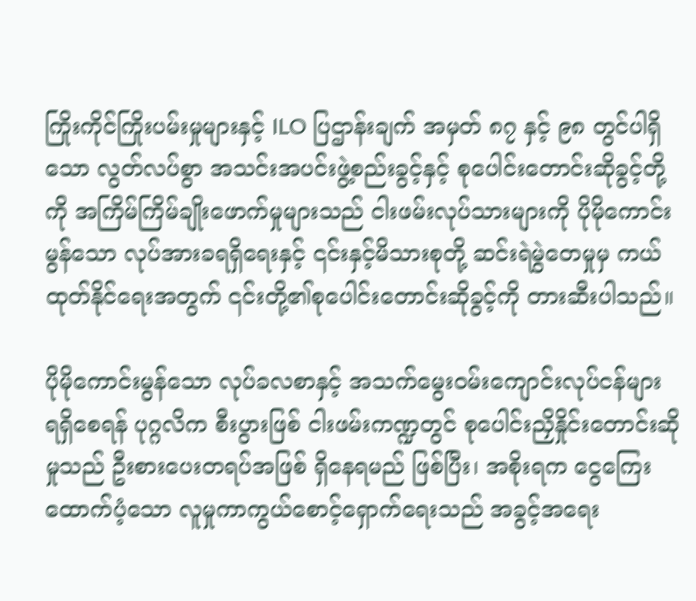ကြိုးကိုင်ကြိုးပမ်းမှုများနှင့် ILO ပြဌာန်းချက် အမှတ် ၈၇ နှင့် ၉၈ တွင်ပါရှိသော လွတ်လပ်စွာ အသင်းအပင်းဖွဲ့စည်းခွင့်နှင့် စုပေါင်းတောင်းဆိုခွင့်တို့ကို အကြိမ်ကြိမ်ချိုးဖောက်မှုများသည် ငါးဖမ်းလုပ်သားများကို ပိုမိုကောင်းမွန်သော လုပ်အားခရရှိရေးနှင့် ၎င်းနှင့်မိသားစုတို့ ဆင်းရဲမွဲတေမှုမှ ကယ်ထုတ်နိုင်ရေးအတွက် ၎င်းတို့၏စုပေါင်းတောင်းဆိုခွင့်ကို တားဆီးပါသည်။

ပိုမိုကောင်းမွန်သော လုပ်ခလစာနှင့် အသက်မွေးဝမ်းကျောင်းလုပ်ငန်များ ရရှိစေရန် ပုဂ္ဂလိက စီးပွားဖြစ် ငါးဖမ်းကဏ္ဍတွင် စုပေါင်းညှိနှိုင်းတောင်းဆိုမှုသည် ဦးစားပေးတရပ်အဖြစ် ရှိနေရမည် ဖြစ်ပြီး၊ အစိုးရက ငွေကြေးထောက်ပံ့သော လူမှုကာကွယ်စောင့်ရှောက်ရေးသည် အခွင့်အရေး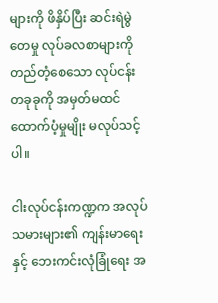များကို ဖိနှိပ်ပြီး ဆင်းရဲမွဲတေမှု လုပ်ခလစာများကို တည်တံ့စေသော လုပ်ငန်းတခုခုကို အမှတ်မထင် ထောက်ပံ့မှုမျိုး မလုပ်သင့်ပါ။

ငါးလုပ်ငန်းကဏ္ဍက အလုပ်သမားများ၏ ကျန်းမာရေးနှင့် ဘေးကင်းလုံခြုံရေး အ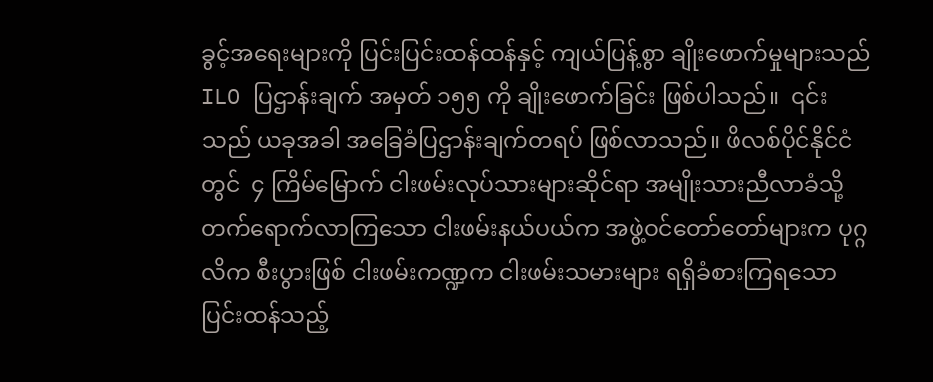ခွင့်အရေးများကို ပြင်းပြင်းထန်ထန်နှင့် ကျယ်ပြန့်စွာ ချိုးဖောက်မှုများသည် ILO ပြဌာန်းချက် အမှတ် ၁၅၅ ကို ချိုးဖောက်ခြင်း ဖြစ်ပါသည်။  ၎င်းသည် ယခုအခါ အခြေခံပြဌာန်းချက်တရပ် ဖြစ်လာသည်။ ဖိလစ်ပိုင်နိုင်ငံတွင်  ၄ ကြိမ်မြောက် ငါးဖမ်းလုပ်သားများဆိုင်ရာ အမျိုးသားညီလာခံသို့ တက်ရောက်လာကြသော ငါးဖမ်းနယ်ပယ်က အဖွဲ့ဝင်တော်တော်များက ပုဂ္ဂလိက စီးပွားဖြစ် ငါးဖမ်းကဏ္ဍက ငါးဖမ်းသမားများ ရရှိခံစားကြရသော ပြင်းထန်သည့်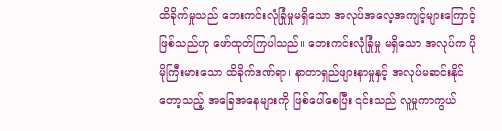ထိခိုက်မှုသည် ဘေးကင်းလုံခြုံမှုမရှိသော အလုပ်အလေ့အကျင့်များကြောင့် ဖြစ်သည်ဟု ဖော်ထုတ်ကြပါသည်။ ဘေးကင်းလုံခြုံမှု မရှိသော အလုပ်က ပိုမိုကြီးမားသော ထိခိုက်ဒဏ်ရာ၊ နာတာရှည်ဖျားနာမှုနှင့် အလုပ်မဆင်းနိုင်တော့သည့် အခြေအနေများကို ဖြစ်ပေါ်စေပြီး ၎င်းသည် လူမှုကာကွယ်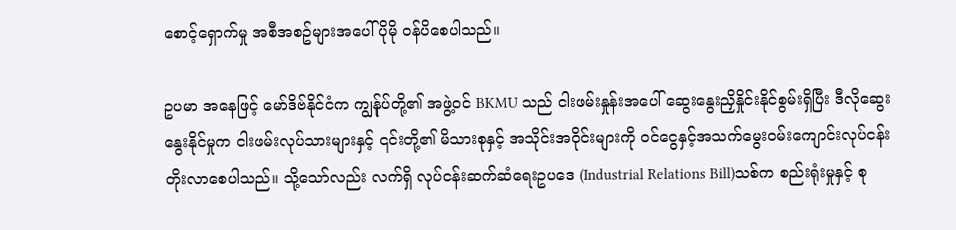စောင့်ရှောက်မှု အစီအစဥ်များအပေါ် ပိုမို ဝန်ပိစေပါသည်။

ဥပမာ အနေဖြင့် မော်ဒိဗ်နိုင်ငံက ကျွန်ုပ်တို့၏ အဖွဲ့ဝင် BKMU သည် ငါးဖမ်းနှုန်းအပေါ် ဆွေးနွေးညှိနှိုင်းနိုင်စွမ်းရှိပြီး ဒီလိုဆွေးနွေးနိုင်မှုက ငါးဖမ်းလုပ်သားများနှင့် ၎င်းတို့၏ မိသားစုနှင့် အသိုင်းအဝိုင်းများကို ဝင်ငွေနှင့်အသက်မွေးဝမ်းကျောင်းလုပ်ငန်း တိုးလာစေပါသည်။ သို့သော်လည်း လက်ရှိ လုပ်ငန်းဆက်ဆံရေးဥပဒေ (Industrial Relations Bill)သစ်က စည်းရုံးမှုနှင့် စု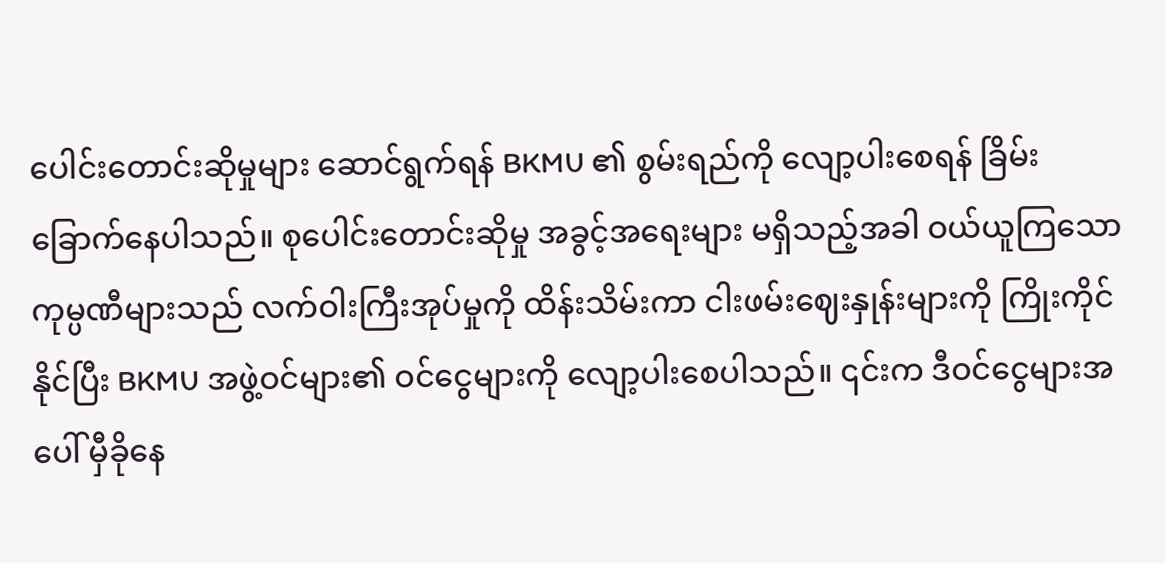ပေါင်းတောင်းဆိုမှုများ ဆောင်ရွက်ရန် BKMU ၏ စွမ်းရည်ကို လျော့ပါးစေရန် ခြိမ်းခြောက်နေပါသည်။ စုပေါင်းတောင်းဆိုမှု အခွင့်အရေးများ မရှိသည့်အခါ ဝယ်ယူကြသော ကုမ္ပဏီများသည် လက်ဝါးကြီးအုပ်မှုကို ထိန်းသိမ်းကာ ငါးဖမ်းဈေးနှုန်းများကို ကြိုးကိုင်နိုင်ပြီး BKMU အဖွဲ့ဝင်များ၏ ဝင်ငွေများကို လျော့ပါးစေပါသည်။ ၎င်းက ဒီဝင်ငွေများအပေါ် မှီခိုနေ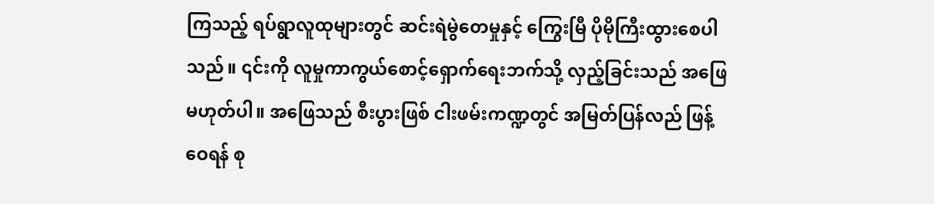ကြသည့် ရပ်ရွာလူထုများတွင် ဆင်းရဲမွဲတေမှုနှင့် ကြွေးမြီ ပိုမိုကြီးထွားစေပါသည်။ ၎င်းကို လူမှုကာကွယ်စောင့်ရှောက်ရေးဘက်သို့ လှည့်ခြင်းသည် အဖြေမဟုတ်ပါ။ အဖြေသည် စီးပွားဖြစ် ငါးဖမ်းကဏ္ဍတွင် အမြတ်ပြန်လည် ဖြန့်ဝေရန် စု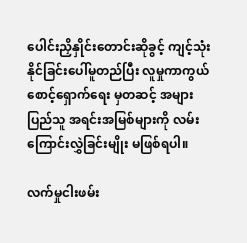ပေါင်းညှိနှိုင်းတောင်းဆိုခွင့် ကျင့်သုံးနိုင်ခြင်းပေါ်မူတည်ပြီး လူမှုကာကွယ်စောင့်ရှောက်ရေး မှတဆင့် အများပြည်သူ အရင်းအမြစ်များကို လမ်းကြောင်းလွှဲခြင်းမျိုး မဖြစ်ရပါ။

လက်မှုငါးဖမ်း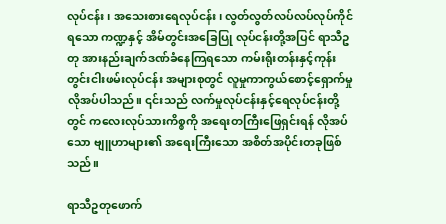လုပ်ငန်း၊ အသေးစားရေလုပ်ငန်း၊ လွတ်လွတ်လပ်လပ်လုပ်ကိုင်ရသော ကဏ္ဍနှင့် အိမ်တွင်းအခြေပြု လုပ်ငန်းတို့အပြင် ရာသီဥတု အားနည်းချက်ဒဏ်ခံနေကြရသော ကမ်းရိုးတန်းနှင့်ကုန်းတွင်းငါးဖမ်းလုပ်ငန်း အများစုတွင် လူမှုကာကွယ်စောင့်ရှောက်မှု လိုအပ်ပါသည်။ ၎င်းသည် လက်မှုလုပ်ငန်းနှင့်ရေလုပ်ငန်းတို့တွင် ကလေးလုပ်သားကိစ္စကို အရေးတကြီးဖြေရှင်းရန် လိုအပ်သော ဗျူဟာများ၏ အရေးကြီးသော အစိတ်အပိုင်းတခုဖြစ်သည်။

ရာသီဥတုဖောက်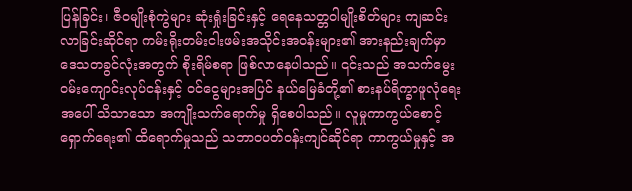ပြန်ခြင်း၊ ဇီဝမျိုးစုံကွဲများ ဆုံးရှုံးခြင်းနှင့် ရေနေသတ္တဝါမျိုးစိတ်များ ကျဆင်းလာခြင်းဆိုင်ရာ ကမ်းရိုးတမ်းငါးဖမ်းအသိုင်းအဝန်းများ၏ အားနည်းချက်မှာ ဒေသတခွင်လုံးအတွက် စိုးရိမ်စရာ ဖြစ်လာနေပါသည်။ ၎င်းသည် အသက်မွေးဝမ်းကျောင်းလုပ်ငန်းနှင့် ဝင်ငွေများအပြင် နယ်မြေခံတို့၏ စားနပ်ရိက္ခာဖူလုံရေးအပေါ် သိသာသော အကျိုးသက်ရောက်မှု ရှိစေပါသည်။ လူမှုကာကွယ်စောင့်ရှောက်ရေး၏ ထိရောက်မှုသည် သဘာဝပတ်ဝန်းကျင်ဆိုင်ရာ ကာကွယ်မှုနှင့် အ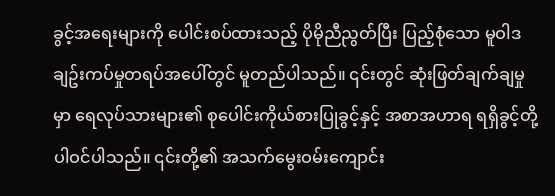ခွင့်အရေးများကို ပေါင်းစပ်ထားသည့် ပိုမိုညီညွတ်ပြီး ပြည့်စုံသော မူဝါဒချဥ်းကပ်မှုတရပ်အပေါ်တွင် မူတည်ပါသည်။ ၎င်းတွင် ဆုံးဖြတ်ချက်ချမှုမှာ ရေလုပ်သားများ၏ စုပေါင်းကိုယ်စားပြုခွင့်နှင့် အစာအဟာရ ရရှိခွင့်တို့ ပါဝင်ပါသည်။ ၎င်းတို့၏ အသက်မွေးဝမ်းကျောင်း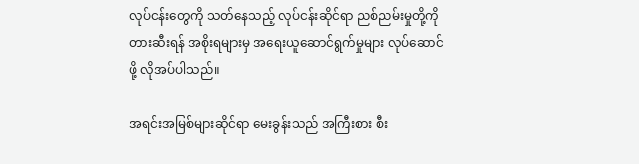လုပ်ငန်းတွေကို သတ်နေသည့် လုပ်ငန်းဆိုင်ရာ ညစ်ညမ်းမှုတို့ကို တားဆီးရန် အစိုးရများမှ အရေးယူဆောင်ရွက်မှုများ လုပ်ဆောင်ဖို့ လိုအပ်ပါသည်။

အရင်းအမြစ်များဆိုင်ရာ မေးခွန်းသည် အကြီးစား စီး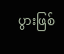ပွားဖြစ်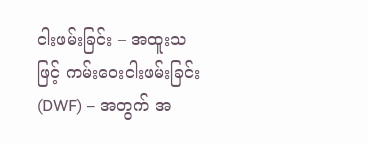ငါးဖမ်းခြင်း – အထူးသဖြင့် ကမ်းဝေးငါးဖမ်းခြင်း (DWF) – အတွက် အ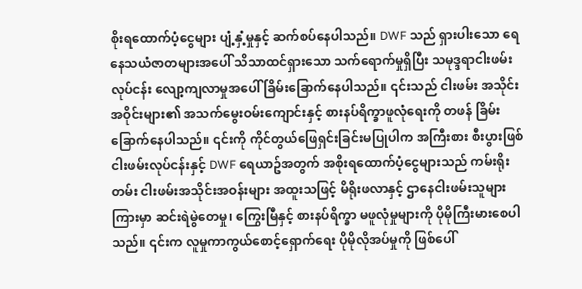စိုးရထောက်ပံ့ငွေများ ပျံ့နှံ့မှုနှင့် ဆက်စပ်နေပါသည်။ DWF သည် ရှားပါးသော ရေနေသယံဇာတများအပေါ် သိသာထင်ရှားသော သက်ရောက်မှုရှိပြီး သမုဒ္ဒရာငါးဖမ်းလုပ်ငန်း လျော့ကျလာမှုအပေါ် ခြိမ်းခြောက်နေပါသည်။ ၎င်းသည် ငါးဖမ်း အသိုင်းအဝိုင်းများ၏ အသက်မွေးဝမ်းကျောင်းနှင့် စားနပ်ရိက္ခာဖူလုံရေးကို တဖန် ခြိမ်းခြောက်နေပါသည်။ ၎င်းကို ကိုင်တွယ်ဖြေရှင်းခြင်းမပြုပါက အကြီးစား စီးပွားဖြစ် ငါးဖမ်းလုပ်ငန်းနှင့် DWF ရေယာဥ်အတွက် အစိုးရထောက်ပံ့ငွေများသည် ကမ်းရိုးတမ်း ငါးဖမ်းအသိုင်းအဝန်းများ အထူးသဖြင့် မိရိုးဖလာနှင့် ဌာနေငါးဖမ်းသူများကြားမှာ ဆင်းရဲမွဲတေမှု၊ ကြွေးမြီနှင့် စားနပ်ရိက္ခာ မဖူလုံမှုများကို ပိုမိုကြီးမားစေပါသည်။ ၎င်းက လူမှုကာကွယ်စောင့်ရှောက်ရေး ပိုမိုလိုအပ်မှုကို ဖြစ်ပေါ်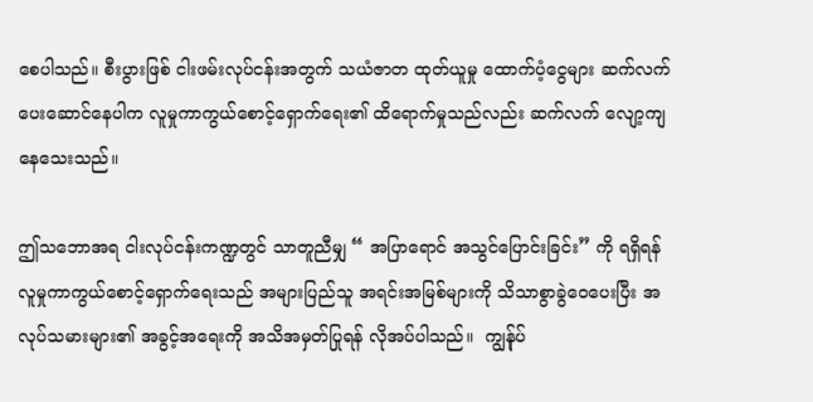စေပါသည်။ စီးပွားဖြစ် ငါးဖမ်းလုပ်ငန်းအတွက် သယံဇာတ ထုတ်ယူမှု ထောက်ပံ့ငွေများ ဆက်လက်ပေးဆောင်နေပါက လူမှုကာကွယ်စောင့်ရှောက်ရေး၏ ထိရောက်မှုသည်လည်း ဆက်လက် လျော့ကျနေသေးသည်။

ဤသဘောအရ ငါးလုပ်ငန်းကဏ္ဍတွင် သာတူညီမျှ “ အပြာရောင် အသွင်ပြောင်းခြင်း” ကို ရရှိရန် လူမှုကာကွယ်စောင့်ရှောက်ရေးသည် အများပြည်သူ အရင်းအမြစ်များကို သိသာစွာခွဲဝေပေးပြီး အလုပ်သမားများ၏ အခွင့်အရေးကို အသိအမှတ်ပြုရန် လိုအပ်ပါသည်။  ကျွန်ုပ်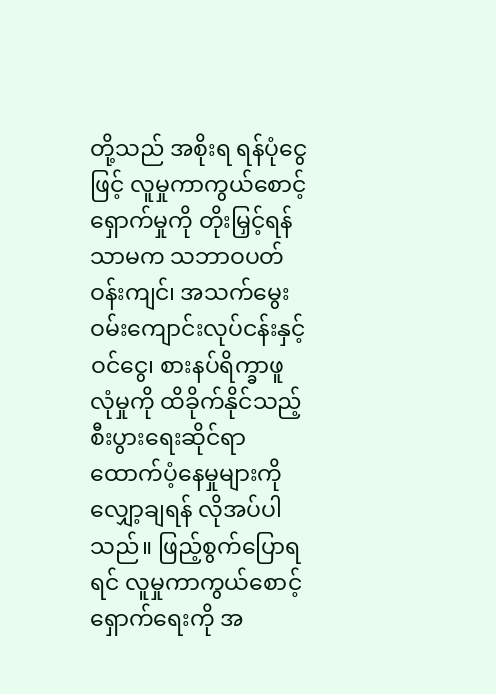တို့သည် အစိုးရ ရန်ပုံငွေဖြင့် လူမှုကာကွယ်စောင့်ရှောက်မှုကို တိုးမြှင့်ရန်သာမက သဘာဝပတ်ဝန်းကျင်၊ အသက်မွေးဝမ်းကျောင်းလုပ်ငန်းနှင့် ဝင်ငွေ၊ စားနပ်ရိက္ခာဖူလုံမှုကို ထိခိုက်နိုင်သည့် စီးပွားရေးဆိုင်ရာ ထောက်ပံ့နေမှုများကို လျှော့ချရန် လိုအပ်ပါသည်။ ဖြည့်စွက်ပြောရရင် လူမှုကာကွယ်စောင့်ရှောက်ရေးကို အ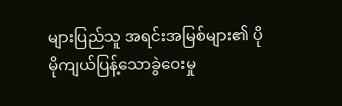များပြည်သူ အရင်းအမြစ်များ၏ ပိုမိုကျယ်ပြန့်သောခွဲဝေးမှု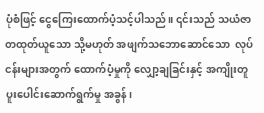ပုံစံဖြင့် ငွေကြေးထောက်ပံ့သင့်ပါသည်။ ၎င်းသည် သယံဇာတထုတ်ယူသော သို့မဟုတ် အဖျက်သဘောဆောင်‌သော  လုပ်ငန်းများအတွက် ထောက်ပံ့မှုကို လျှော့ချခြင်းနှင့် အကျိုးတူပူးပေါင်းဆောက်ရွက်မှု အခွန်၊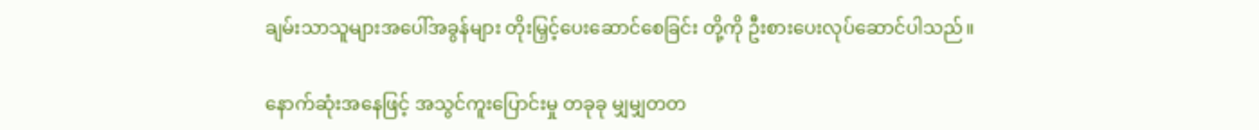ချမ်းသာသူများအပေါ်အခွန်များ တိုးမြှင့်ပေးဆောင်စေခြင်း တို့ကို ဦးစားပေးလုပ်ဆောင်ပါသည်။

နောက်ဆုံးအနေဖြင့် အသွင်ကူးပြောင်းမှု တခုခု မျှမျှတတ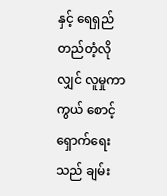နှင့် ရေရှည်တည်တံ့လိုလျှင် လူမှုကာကွယ် စောင့်ရှောက်ရေးသည် ချမ်း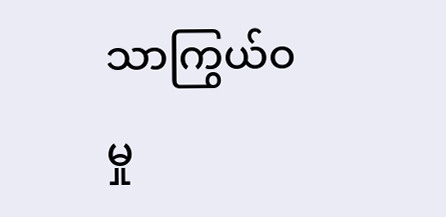သာကြွယ်ဝမှု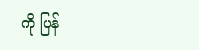ကို ပြန်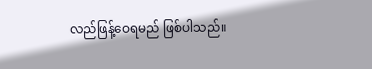လည်ဖြန့်ဝေရမည် ဖြစ်ပါသည်။